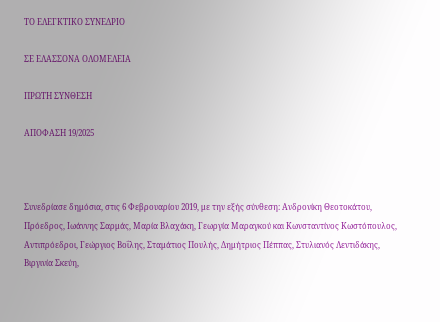ΤΟ ΕΛΕΓΚΤΙΚΟ ΣΥΝΕΔΡΙΟ

ΣΕ ΕΛΑΣΣΟΝΑ ΟΛΟΜΕΛΕΙΑ

ΠΡΩΤΗ ΣΥΝΘΕΣΗ

ΑΠΟΦΑΣΗ 19/2025



Συνεδρίασε δημόσια, στις 6 Φεβρουαρίου 2019, με την εξής σύνθεση: Ανδρονίκη Θεοτοκάτου, Πρόεδρος, Ιωάννης Σαρμάς, Μαρία Βλαχάκη, Γεωργία Μαραγκού και Κωνσταντίνος Κωστόπουλος, Αντιπρόεδροι, Γεώργιος Βοΐλης, Σταμάτιος Πουλής, Δημήτριος Πέππας, Στυλιανός Λεντιδάκης, Βιργινία Σκεύη,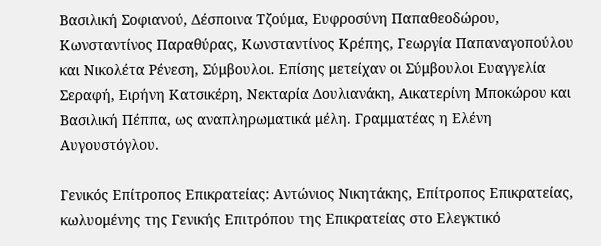Βασιλική Σοφιανού, Δέσποινα Τζούμα, Ευφροσύνη Παπαθεοδώρου, Κωνσταντίνος Παραθύρας, Κωνσταντίνος Κρέπης, Γεωργία Παπαναγοπούλου και Νικολέτα Ρένεση, Σύμβουλοι. Επίσης μετείχαν οι Σύμβουλοι Ευαγγελία Σεραφή, Ειρήνη Κατσικέρη, Νεκταρία Δουλιανάκη, Αικατερίνη Μποκώρου και Βασιλική Πέππα, ως αναπληρωματικά μέλη. Γραμματέας η Ελένη Αυγουστόγλου.

Γενικός Επίτροπος Επικρατείας: Αντώνιος Νικητάκης, Επίτροπος Επικρατείας, κωλυομένης της Γενικής Επιτρόπου της Επικρατείας στο Ελεγκτικό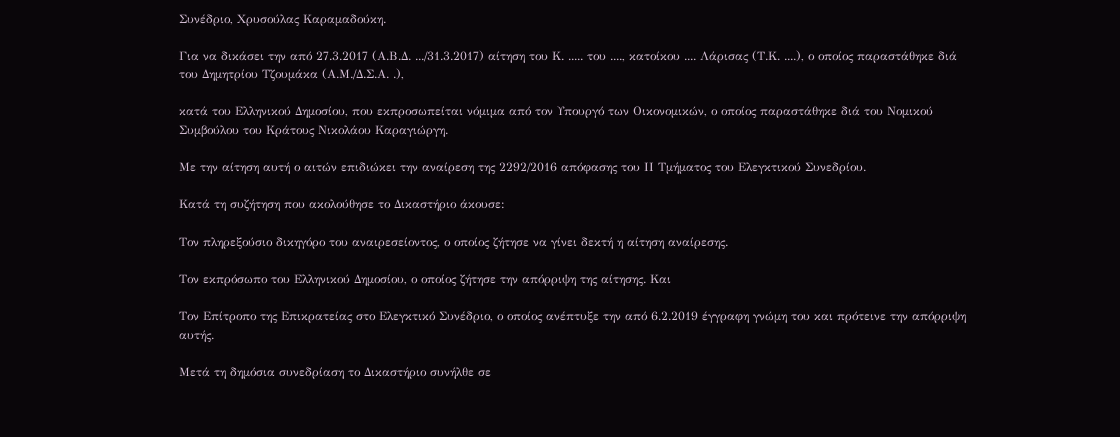Συνέδριο, Χρυσούλας Καραμαδούκη.

Για να δικάσει την από 27.3.2017 (Α.Β.Δ. .../31.3.2017) αίτηση του Κ. ..... του ...., κατοίκου .... Λάρισας (Τ.Κ. ....), ο οποίος παραστάθηκε διά του Δημητρίου Τζουμάκα (Α.Μ./Δ.Σ.Α. .),

κατά του Ελληνικού Δημοσίου, που εκπροσωπείται νόμιμα από τον Υπουργό των Οικονομικών, ο οποίος παραστάθηκε διά του Νομικού Συμβούλου του Κράτους Νικολάου Καραγιώργη.

Με την αίτηση αυτή ο αιτών επιδιώκει την αναίρεση της 2292/2016 απόφασης του ΙΙ Τμήματος του Ελεγκτικού Συνεδρίου.

Κατά τη συζήτηση που ακολούθησε το Δικαστήριο άκουσε:

Τον πληρεξούσιο δικηγόρο του αναιρεσείοντος, ο οποίος ζήτησε να γίνει δεκτή η αίτηση αναίρεσης.

Τον εκπρόσωπο του Ελληνικού Δημοσίου, ο οποίος ζήτησε την απόρριψη της αίτησης. Και

Τον Επίτροπο της Επικρατείας στο Ελεγκτικό Συνέδριο, ο οποίος ανέπτυξε την από 6.2.2019 έγγραφη γνώμη του και πρότεινε την απόρριψη αυτής.

Μετά τη δημόσια συνεδρίαση το Δικαστήριο συνήλθε σε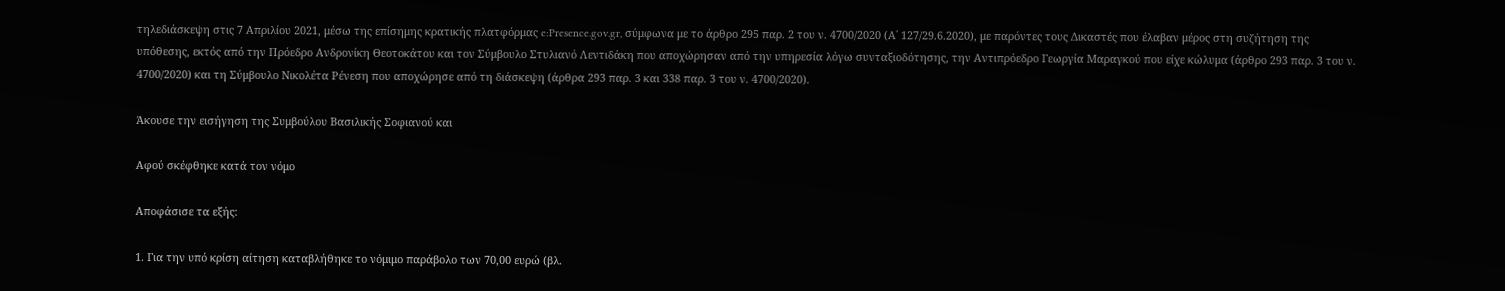τηλεδιάσκεψη στις 7 Απριλίου 2021, μέσω της επίσημης κρατικής πλατφόρμας e:Presence.gov.gr, σύμφωνα με το άρθρο 295 παρ. 2 του ν. 4700/2020 (Α΄ 127/29.6.2020), με παρόντες τους Δικαστές που έλαβαν μέρος στη συζήτηση της υπόθεσης, εκτός από την Πρόεδρο Ανδρονίκη Θεοτοκάτου και τον Σύμβουλο Στυλιανό Λεντιδάκη που αποχώρησαν από την υπηρεσία λόγω συνταξιοδότησης, την Αντιπρόεδρο Γεωργία Μαραγκού που είχε κώλυμα (άρθρο 293 παρ. 3 του ν. 4700/2020) και τη Σύμβουλο Νικολέτα Ρένεση που αποχώρησε από τη διάσκεψη (άρθρα 293 παρ. 3 και 338 παρ. 3 του ν. 4700/2020).

Άκουσε την εισήγηση της Συμβούλου Βασιλικής Σοφιανού και

Αφού σκέφθηκε κατά τον νόμο

Αποφάσισε τα εξής:

1. Για την υπό κρίση αίτηση καταβλήθηκε το νόμιμο παράβολο των 70,00 ευρώ (βλ.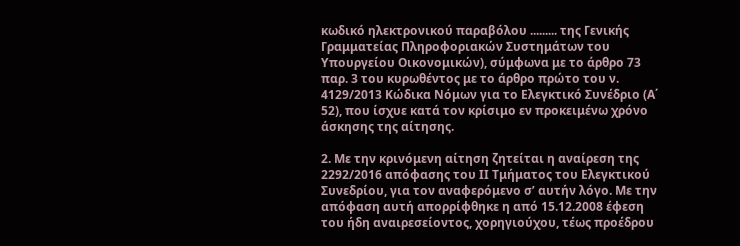κωδικό ηλεκτρονικού παραβόλου ......... της Γενικής Γραμματείας Πληροφοριακών Συστημάτων του Υπουργείου Οικονομικών), σύμφωνα με το άρθρο 73 παρ. 3 του κυρωθέντος με το άρθρο πρώτο του ν. 4129/2013 Κώδικα Νόμων για το Ελεγκτικό Συνέδριο (Α΄ 52), που ίσχυε κατά τον κρίσιμο εν προκειμένω χρόνο άσκησης της αίτησης.

2. Με την κρινόμενη αίτηση ζητείται η αναίρεση της 2292/2016 απόφασης του ΙΙ Τμήματος του Ελεγκτικού Συνεδρίου, για τον αναφερόμενο σ’ αυτήν λόγο. Με την απόφαση αυτή απορρίφθηκε η από 15.12.2008 έφεση του ήδη αναιρεσείοντος, χορηγιούχου, τέως προέδρου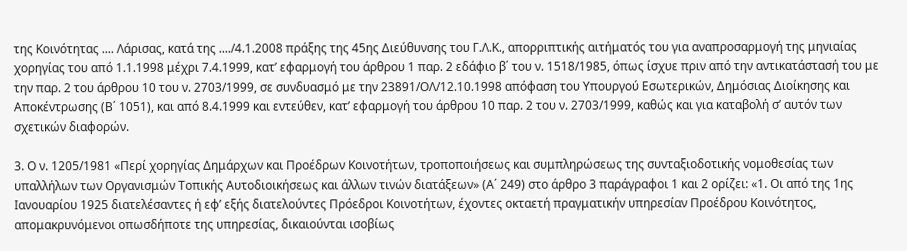της Κοινότητας .... Λάρισας, κατά της ..../4.1.2008 πράξης της 45ης Διεύθυνσης του Γ.Λ.Κ., απορριπτικής αιτήματός του για αναπροσαρμογή της μηνιαίας χορηγίας του από 1.1.1998 μέχρι 7.4.1999, κατ’ εφαρμογή του άρθρου 1 παρ. 2 εδάφιο β΄ του ν. 1518/1985, όπως ίσχυε πριν από την αντικατάστασή του με την παρ. 2 του άρθρου 10 του ν. 2703/1999, σε συνδυασμό με την 23891/ΟΛ/12.10.1998 απόφαση του Υπουργού Εσωτερικών, Δημόσιας Διοίκησης και Αποκέντρωσης (Β΄ 1051), και από 8.4.1999 και εντεύθεν, κατ’ εφαρμογή του άρθρου 10 παρ. 2 του ν. 2703/1999, καθώς και για καταβολή σ’ αυτόν των σχετικών διαφορών.

3. Ο ν. 1205/1981 «Περί χορηγίας Δημάρχων και Προέδρων Κοινοτήτων, τροποποιήσεως και συμπληρώσεως της συνταξιοδοτικής νομοθεσίας των υπαλλήλων των Οργανισμών Τοπικής Αυτοδιοικήσεως και άλλων τινών διατάξεων» (Α΄ 249) στο άρθρο 3 παράγραφοι 1 και 2 ορίζει: «1. Οι από της 1ης Ιανουαρίου 1925 διατελέσαντες ή εφ’ εξής διατελούντες Πρόεδροι Κοινοτήτων, έχοντες οκταετή πραγματικήν υπηρεσίαν Προέδρου Κοινότητος, απομακρυνόμενοι οπωσδήποτε της υπηρεσίας, δικαιούνται ισοβίως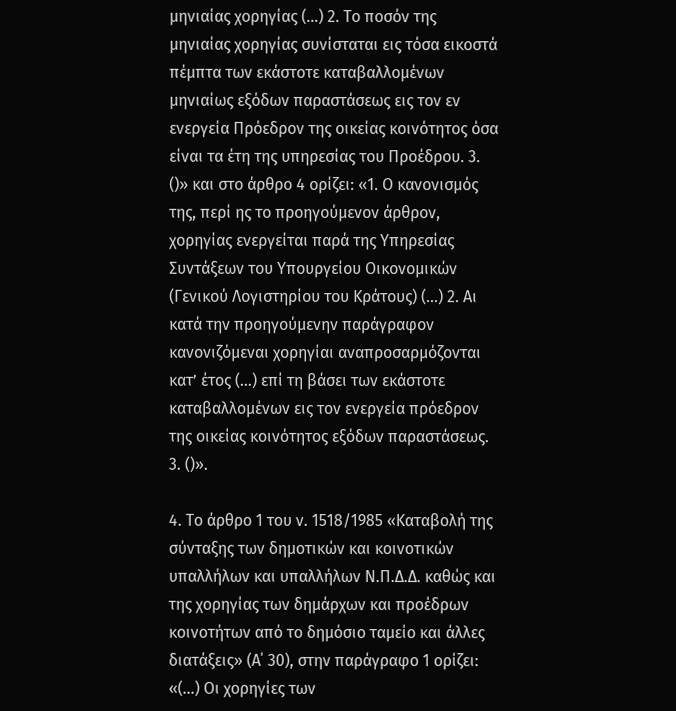μηνιαίας χορηγίας (…) 2. Το ποσόν της μηνιαίας χορηγίας συνίσταται εις τόσα εικοστά πέμπτα των εκάστοτε καταβαλλομένων μηνιαίως εξόδων παραστάσεως εις τον εν ενεργεία Πρόεδρον της οικείας κοινότητος όσα είναι τα έτη της υπηρεσίας του Προέδρου. 3. ()» και στο άρθρο 4 ορίζει: «1. Ο κανονισμός της, περί ης το προηγούμενον άρθρον, χορηγίας ενεργείται παρά της Υπηρεσίας Συντάξεων του Υπουργείου Οικονομικών (Γενικού Λογιστηρίου του Κράτους) (…) 2. Αι κατά την προηγούμενην παράγραφον κανονιζόμεναι χορηγίαι αναπροσαρμόζονται κατ’ έτος (…) επί τη βάσει των εκάστοτε καταβαλλομένων εις τον ενεργεία πρόεδρον της οικείας κοινότητος εξόδων παραστάσεως. 3. ()».

4. Το άρθρο 1 του ν. 1518/1985 «Καταβολή της σύνταξης των δημοτικών και κοινοτικών υπαλλήλων και υπαλλήλων Ν.Π.Δ.Δ. καθώς και της χορηγίας των δημάρχων και προέδρων κοινοτήτων από το δημόσιο ταμείο και άλλες διατάξεις» (Α΄ 30), στην παράγραφο 1 ορίζει: «(…) Οι χορηγίες των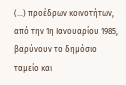(…) προέδρων κοινοτήτων, από την 1η Ιανουαρίου 1985, βαρύνουν το δημόσιο ταμείο και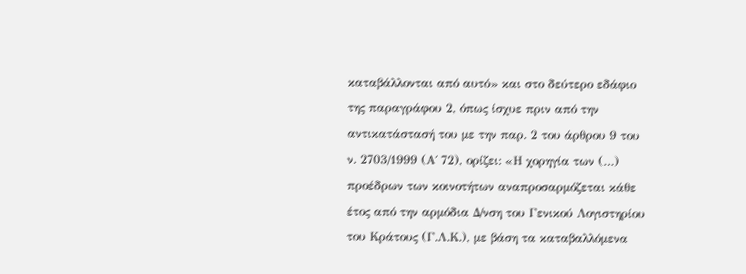καταβάλλονται από αυτό» και στο δεύτερο εδάφιο της παραγράφου 2, όπως ίσχυε πριν από την αντικατάστασή του με την παρ. 2 του άρθρου 9 του ν. 2703/1999 (Α΄ 72), ορίζει: «Η χορηγία των (…) προέδρων των κοινοτήτων αναπροσαρμόζεται κάθε έτος από την αρμόδια Δ/νση του Γενικού Λογιστηρίου του Κράτους (Γ.Λ.Κ.), με βάση τα καταβαλλόμενα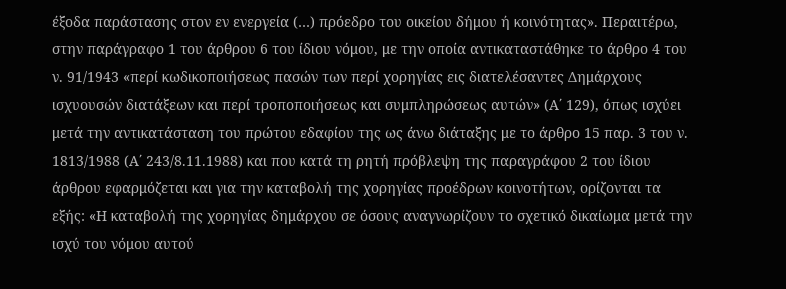έξοδα παράστασης στον εν ενεργεία (…) πρόεδρο του οικείου δήμου ή κοινότητας». Περαιτέρω, στην παράγραφο 1 του άρθρου 6 του ίδιου νόμου, με την οποία αντικαταστάθηκε το άρθρο 4 του ν. 91/1943 «περί κωδικοποιήσεως πασών των περί χορηγίας εις διατελέσαντες Δημάρχους ισχυουσών διατάξεων και περί τροποποιήσεως και συμπληρώσεως αυτών» (Α΄ 129), όπως ισχύει μετά την αντικατάσταση του πρώτου εδαφίου της ως άνω διάταξης με το άρθρο 15 παρ. 3 του ν. 1813/1988 (Α΄ 243/8.11.1988) και που κατά τη ρητή πρόβλεψη της παραγράφου 2 του ίδιου άρθρου εφαρμόζεται και για την καταβολή της χορηγίας προέδρων κοινοτήτων, ορίζονται τα εξής: «Η καταβολή της χορηγίας δημάρχου σε όσους αναγνωρίζουν το σχετικό δικαίωμα μετά την ισχύ του νόμου αυτού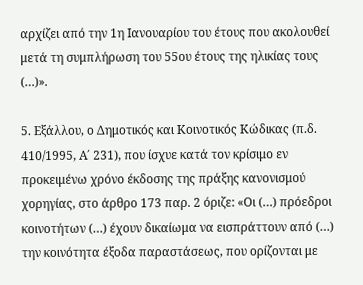αρχίζει από την 1η Ιανουαρίου του έτους που ακολουθεί μετά τη συμπλήρωση του 55ου έτους της ηλικίας τους (…)».

5. Εξάλλου, ο Δημοτικός και Κοινοτικός Κώδικας (π.δ. 410/1995, Α΄ 231), που ίσχυε κατά τον κρίσιμο εν προκειμένω χρόνο έκδοσης της πράξης κανονισμού χορηγίας, στο άρθρο 173 παρ. 2 όριζε: «Οι (…) πρόεδροι κοινοτήτων (…) έχουν δικαίωμα να εισπράττουν από (…) την κοινότητα έξοδα παραστάσεως, που ορίζονται με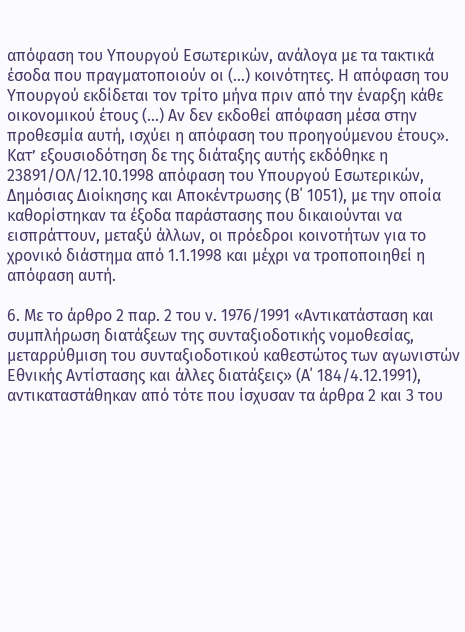απόφαση του Υπουργού Εσωτερικών, ανάλογα με τα τακτικά έσοδα που πραγματοποιούν οι (…) κοινότητες. Η απόφαση του Υπουργού εκδίδεται τον τρίτο μήνα πριν από την έναρξη κάθε οικονομικού έτους (…) Αν δεν εκδοθεί απόφαση μέσα στην προθεσμία αυτή, ισχύει η απόφαση του προηγούμενου έτους». Κατ’ εξουσιοδότηση δε της διάταξης αυτής εκδόθηκε η 23891/ΟΛ/12.10.1998 απόφαση του Υπουργού Εσωτερικών, Δημόσιας Διοίκησης και Αποκέντρωσης (Β΄ 1051), με την οποία καθορίστηκαν τα έξοδα παράστασης που δικαιούνται να εισπράττουν, μεταξύ άλλων, οι πρόεδροι κοινοτήτων για το χρονικό διάστημα από 1.1.1998 και μέχρι να τροποποιηθεί η απόφαση αυτή.

6. Με το άρθρο 2 παρ. 2 του ν. 1976/1991 «Αντικατάσταση και συμπλήρωση διατάξεων της συνταξιοδοτικής νομοθεσίας, μεταρρύθμιση του συνταξιοδοτικού καθεστώτος των αγωνιστών Εθνικής Αντίστασης και άλλες διατάξεις» (Α΄ 184/4.12.1991), αντικαταστάθηκαν από τότε που ίσχυσαν τα άρθρα 2 και 3 του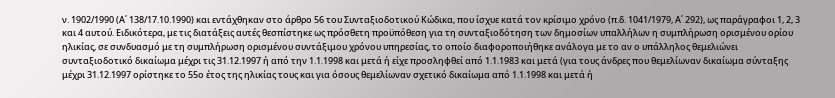ν. 1902/1990 (Α΄ 138/17.10.1990) και εντάχθηκαν στο άρθρο 56 του Συνταξιοδοτικού Κώδικα, που ίσχυε κατά τον κρίσιμο χρόνο (π.δ. 1041/1979, Α΄ 292), ως παράγραφοι 1, 2, 3 και 4 αυτού. Ειδικότερα, με τις διατάξεις αυτές θεσπίστηκε ως πρόσθετη προϋπόθεση για τη συνταξιοδότηση των δημοσίων υπαλλήλων η συμπλήρωση ορισμένου ορίου ηλικίας, σε συνδυασμό με τη συμπλήρωση ορισμένου συντάξιμου χρόνου υπηρεσίας, το οποίο διαφοροποιήθηκε ανάλογα με το αν ο υπάλληλος θεμελιώνει συνταξιοδοτικό δικαίωμα μέχρι τις 31.12.1997 ή από την 1.1.1998 και μετά ή είχε προσληφθεί από 1.1.1983 και μετά (για τους άνδρες που θεμελίωναν δικαίωμα σύνταξης μέχρι 31.12.1997 ορίστηκε το 55ο έτος της ηλικίας τους και για όσους θεμελίωναν σχετικό δικαίωμα από 1.1.1998 και μετά ή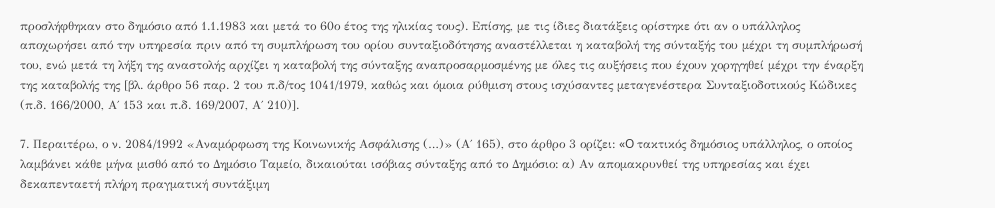προσλήφθηκαν στο δημόσιο από 1.1.1983 και μετά το 60ο έτος της ηλικίας τους). Επίσης, με τις ίδιες διατάξεις ορίστηκε ότι αν ο υπάλληλος αποχωρήσει από την υπηρεσία πριν από τη συμπλήρωση του ορίου συνταξιοδότησης αναστέλλεται η καταβολή της σύνταξής του μέχρι τη συμπλήρωσή του, ενώ μετά τη λήξη της αναστολής αρχίζει η καταβολή της σύνταξης αναπροσαρμοσμένης με όλες τις αυξήσεις που έχουν χορηγηθεί μέχρι την έναρξη της καταβολής της [βλ. άρθρο 56 παρ. 2 του π.δ/τος 1041/1979, καθώς και όμοια ρύθμιση στους ισχύσαντες μεταγενέστερα Συνταξιοδοτικούς Κώδικες (π.δ. 166/2000, Α΄ 153 και π.δ. 169/2007, Α΄ 210)].

7. Περαιτέρω, ο ν. 2084/1992 «Αναμόρφωση της Κοινωνικής Ασφάλισης (…)» (Α΄ 165), στο άρθρο 3 ορίζει: «O τακτικός δημόσιος υπάλληλος, ο οποίος λαμβάνει κάθε μήνα μισθό από το Δημόσιο Ταμείο, δικαιούται ισόβιας σύνταξης από το Δημόσιο: α) Αν απομακρυνθεί της υπηρεσίας και έχει δεκαπενταετή πλήρη πραγματική συντάξιμη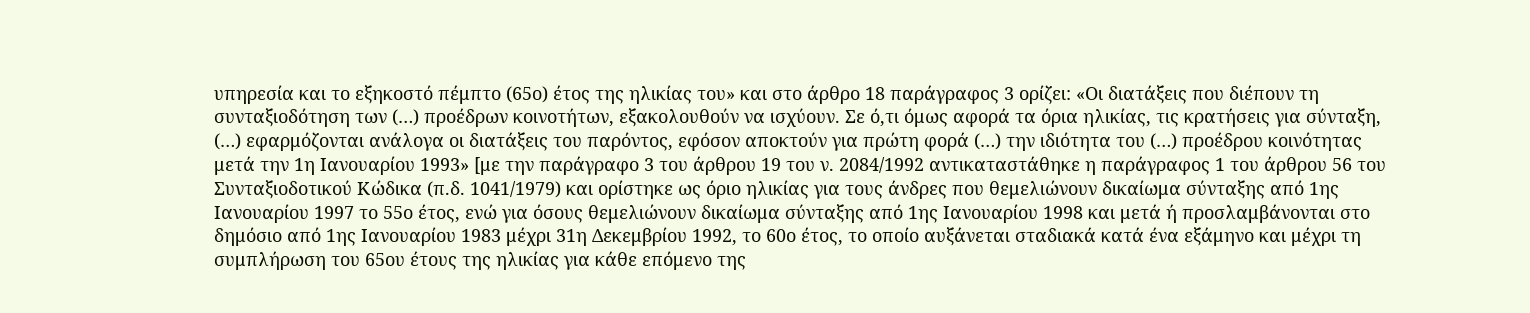υπηρεσία και το εξηκοστό πέμπτο (65ο) έτος της ηλικίας του» και στο άρθρο 18 παράγραφος 3 ορίζει: «Οι διατάξεις που διέπουν τη συνταξιοδότηση των (…) προέδρων κοινοτήτων, εξακολουθούν να ισχύουν. Σε ό,τι όμως αφορά τα όρια ηλικίας, τις κρατήσεις για σύνταξη, (…) εφαρμόζονται ανάλογα οι διατάξεις του παρόντος, εφόσον αποκτούν για πρώτη φορά (…) την ιδιότητα του (…) προέδρου κοινότητας μετά την 1η Ιανουαρίου 1993» [με την παράγραφο 3 του άρθρου 19 του ν. 2084/1992 αντικαταστάθηκε η παράγραφος 1 του άρθρου 56 του Συνταξιοδοτικού Κώδικα (π.δ. 1041/1979) και ορίστηκε ως όριο ηλικίας για τους άνδρες που θεμελιώνουν δικαίωμα σύνταξης από 1ης Ιανουαρίου 1997 το 55ο έτος, ενώ για όσους θεμελιώνουν δικαίωμα σύνταξης από 1ης Ιανουαρίου 1998 και μετά ή προσλαμβάνονται στο δημόσιο από 1ης Ιανουαρίου 1983 μέχρι 31η Δεκεμβρίου 1992, το 60ο έτος, το οποίο αυξάνεται σταδιακά κατά ένα εξάμηνο και μέχρι τη συμπλήρωση του 65ου έτους της ηλικίας για κάθε επόμενο της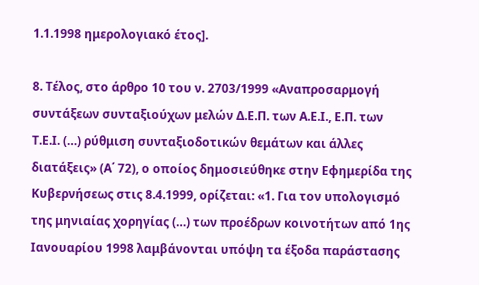1.1.1998 ημερολογιακό έτος].

8. Τέλος, στο άρθρο 10 του ν. 2703/1999 «Αναπροσαρμογή συντάξεων συνταξιούχων μελών Δ.Ε.Π. των Α.Ε.Ι., Ε.Π. των Τ.Ε.Ι. (…) ρύθμιση συνταξιοδοτικών θεμάτων και άλλες διατάξεις» (Α΄ 72), ο οποίος δημοσιεύθηκε στην Εφημερίδα της Κυβερνήσεως στις 8.4.1999, ορίζεται: «1. Για τον υπολογισμό της μηνιαίας χορηγίας (…) των προέδρων κοινοτήτων από 1ης Ιανουαρίου 1998 λαμβάνονται υπόψη τα έξοδα παράστασης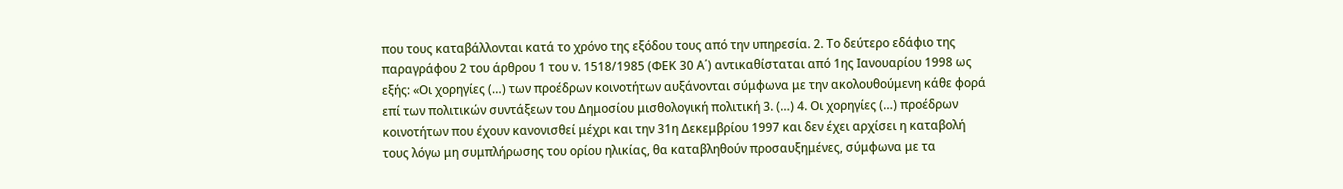που τους καταβάλλονται κατά το χρόνο της εξόδου τους από την υπηρεσία. 2. Το δεύτερο εδάφιο της παραγράφου 2 του άρθρου 1 του ν. 1518/1985 (ΦΕΚ 30 Α΄) αντικαθίσταται από 1ης Ιανουαρίου 1998 ως εξής: «Οι χορηγίες (…) των προέδρων κοινοτήτων αυξάνονται σύμφωνα με την ακολουθούμενη κάθε φορά επί των πολιτικών συντάξεων του Δημοσίου μισθολογική πολιτική 3. (…) 4. Οι χορηγίες (…) προέδρων κοινοτήτων που έχουν κανονισθεί μέχρι και την 31η Δεκεμβρίου 1997 και δεν έχει αρχίσει η καταβολή τους λόγω μη συμπλήρωσης του ορίου ηλικίας, θα καταβληθούν προσαυξημένες, σύμφωνα με τα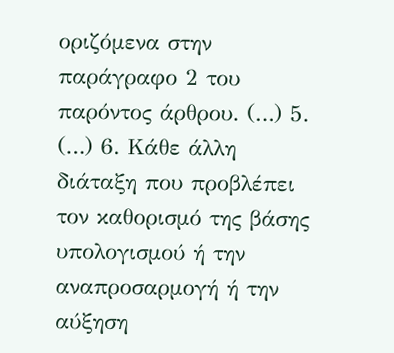οριζόμενα στην παράγραφο 2 του παρόντος άρθρου. (…) 5. (…) 6. Κάθε άλλη διάταξη που προβλέπει τον καθορισμό της βάσης υπολογισμού ή την αναπροσαρμογή ή την αύξηση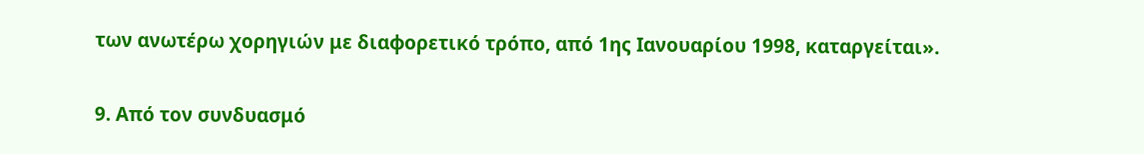των ανωτέρω χορηγιών με διαφορετικό τρόπο, από 1ης Ιανουαρίου 1998, καταργείται».

9. Από τον συνδυασμό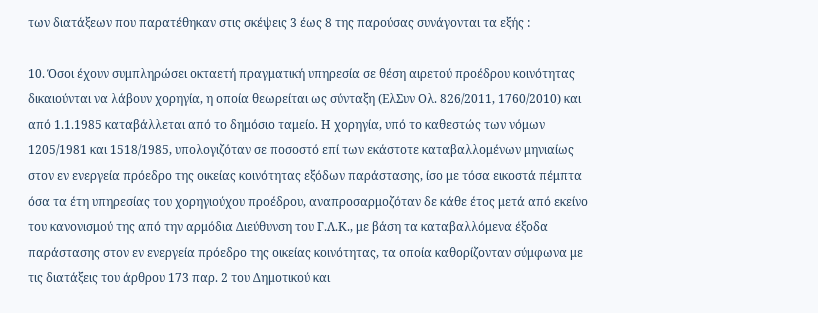των διατάξεων που παρατέθηκαν στις σκέψεις 3 έως 8 της παρούσας συνάγονται τα εξής :

10. Όσοι έχουν συμπληρώσει οκταετή πραγματική υπηρεσία σε θέση αιρετού προέδρου κοινότητας δικαιούνται να λάβουν χορηγία, η οποία θεωρείται ως σύνταξη (ΕλΣυν Ολ. 826/2011, 1760/2010) και από 1.1.1985 καταβάλλεται από το δημόσιο ταμείο. Η χορηγία, υπό το καθεστώς των νόμων 1205/1981 και 1518/1985, υπολογιζόταν σε ποσοστό επί των εκάστοτε καταβαλλομένων μηνιαίως στον εν ενεργεία πρόεδρο της οικείας κοινότητας εξόδων παράστασης, ίσο με τόσα εικοστά πέμπτα όσα τα έτη υπηρεσίας του χορηγιούχου προέδρου, αναπροσαρμοζόταν δε κάθε έτος μετά από εκείνο του κανονισμού της από την αρμόδια Διεύθυνση του Γ.Λ.Κ., με βάση τα καταβαλλόμενα έξοδα παράστασης στον εν ενεργεία πρόεδρο της οικείας κοινότητας, τα οποία καθορίζονταν σύμφωνα με τις διατάξεις του άρθρου 173 παρ. 2 του Δημοτικού και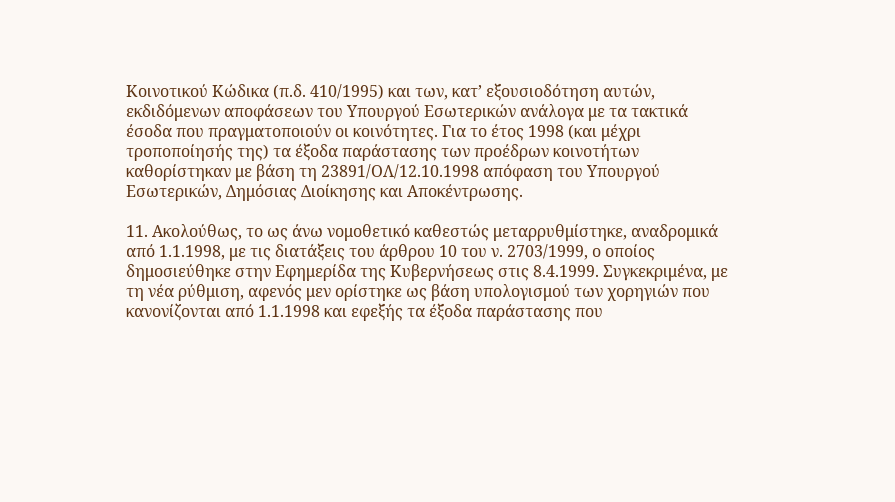Κοινοτικού Κώδικα (π.δ. 410/1995) και των, κατ’ εξουσιοδότηση αυτών, εκδιδόμενων αποφάσεων του Υπουργού Εσωτερικών ανάλογα με τα τακτικά έσοδα που πραγματοποιούν οι κοινότητες. Για το έτος 1998 (και μέχρι τροποποίησής της) τα έξοδα παράστασης των προέδρων κοινοτήτων καθορίστηκαν με βάση τη 23891/ΟΛ/12.10.1998 απόφαση του Υπουργού Εσωτερικών, Δημόσιας Διοίκησης και Αποκέντρωσης.

11. Ακολούθως, το ως άνω νομοθετικό καθεστώς μεταρρυθμίστηκε, αναδρομικά από 1.1.1998, με τις διατάξεις του άρθρου 10 του ν. 2703/1999, ο οποίος δημοσιεύθηκε στην Εφημερίδα της Κυβερνήσεως στις 8.4.1999. Συγκεκριμένα, με τη νέα ρύθμιση, αφενός μεν ορίστηκε ως βάση υπολογισμού των χορηγιών που κανονίζονται από 1.1.1998 και εφεξής τα έξοδα παράστασης που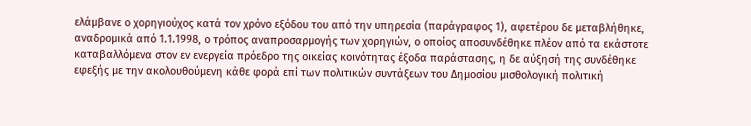ελάμβανε ο χορηγιούχος κατά τον χρόνο εξόδου του από την υπηρεσία (παράγραφος 1), αφετέρου δε μεταβλήθηκε, αναδρομικά από 1.1.1998, ο τρόπος αναπροσαρμογής των χορηγιών, ο οποίος αποσυνδέθηκε πλέον από τα εκάστοτε καταβαλλόμενα στον εν ενεργεία πρόεδρο της οικείας κοινότητας έξοδα παράστασης, η δε αύξησή της συνδέθηκε εφεξής με την ακολουθούμενη κάθε φορά επί των πολιτικών συντάξεων του Δημοσίου μισθολογική πολιτική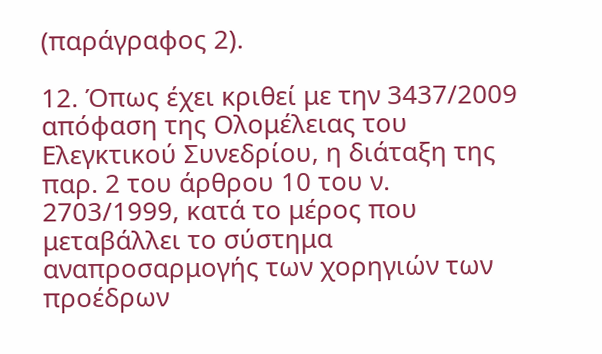(παράγραφος 2).

12. Όπως έχει κριθεί με την 3437/2009 απόφαση της Ολομέλειας του Ελεγκτικού Συνεδρίου, η διάταξη της παρ. 2 του άρθρου 10 του ν. 2703/1999, κατά το μέρος που μεταβάλλει το σύστημα αναπροσαρμογής των χορηγιών των προέδρων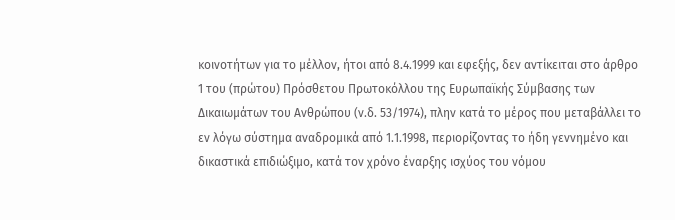κοινοτήτων για το μέλλον, ήτοι από 8.4.1999 και εφεξής, δεν αντίκειται στο άρθρο 1 του (πρώτου) Πρόσθετου Πρωτοκόλλου της Ευρωπαϊκής Σύμβασης των Δικαιωμάτων του Ανθρώπου (ν.δ. 53/1974), πλην κατά το μέρος που μεταβάλλει το εν λόγω σύστημα αναδρομικά από 1.1.1998, περιορίζοντας το ήδη γεννημένο και δικαστικά επιδιώξιμο, κατά τον χρόνο έναρξης ισχύος του νόμου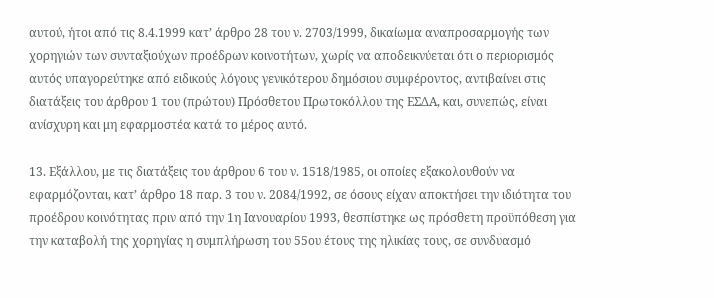αυτού, ήτοι από τις 8.4.1999 κατ’ άρθρο 28 του ν. 2703/1999, δικαίωμα αναπροσαρμογής των χορηγιών των συνταξιούχων προέδρων κοινοτήτων, χωρίς να αποδεικνύεται ότι ο περιορισμός αυτός υπαγορεύτηκε από ειδικούς λόγους γενικότερου δημόσιου συμφέροντος, αντιβαίνει στις διατάξεις του άρθρου 1 του (πρώτου) Πρόσθετου Πρωτοκόλλου της ΕΣΔΑ, και, συνεπώς, είναι ανίσχυρη και μη εφαρμοστέα κατά το μέρος αυτό.

13. Εξάλλου, με τις διατάξεις του άρθρου 6 του ν. 1518/1985, οι οποίες εξακολουθούν να εφαρμόζονται, κατ’ άρθρο 18 παρ. 3 του ν. 2084/1992, σε όσους είχαν αποκτήσει την ιδιότητα του προέδρου κοινότητας πριν από την 1η Ιανουαρίου 1993, θεσπίστηκε ως πρόσθετη προϋπόθεση για την καταβολή της χορηγίας η συμπλήρωση του 55ου έτους της ηλικίας τους, σε συνδυασμό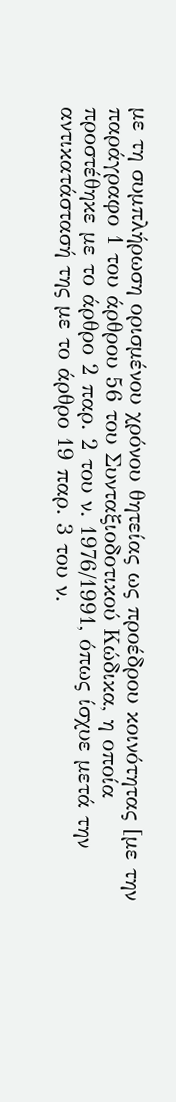με τη συμπλήρωση ορισμένου χρόνου θητείας ως προέδρου κοινότητας [με την παράγραφο 1 του άρθρου 56 του Συνταξιοδοτικού Κώδικα, η οποία προστέθηκε με το άρθρο 2 παρ. 2 του ν. 1976/1991, όπως ίσχυε μετά την αντικατάστασή της με το άρθρο 19 παρ. 3 του ν.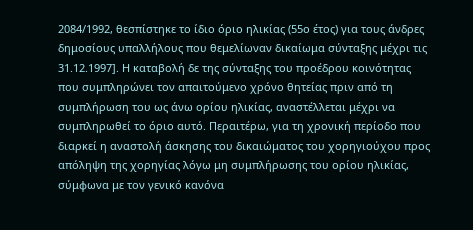2084/1992, θεσπίστηκε το ίδιο όριο ηλικίας (55ο έτος) για τους άνδρες δημοσίους υπαλλήλους που θεμελίωναν δικαίωμα σύνταξης μέχρι τις 31.12.1997]. Η καταβολή δε της σύνταξης του προέδρου κοινότητας που συμπληρώνει τον απαιτούμενο χρόνο θητείας πριν από τη συμπλήρωση του ως άνω ορίου ηλικίας, αναστέλλεται μέχρι να συμπληρωθεί το όριο αυτό. Περαιτέρω, για τη χρονική περίοδο που διαρκεί η αναστολή άσκησης του δικαιώματος του χορηγιούχου προς απόληψη της χορηγίας λόγω μη συμπλήρωσης του ορίου ηλικίας, σύμφωνα με τον γενικό κανόνα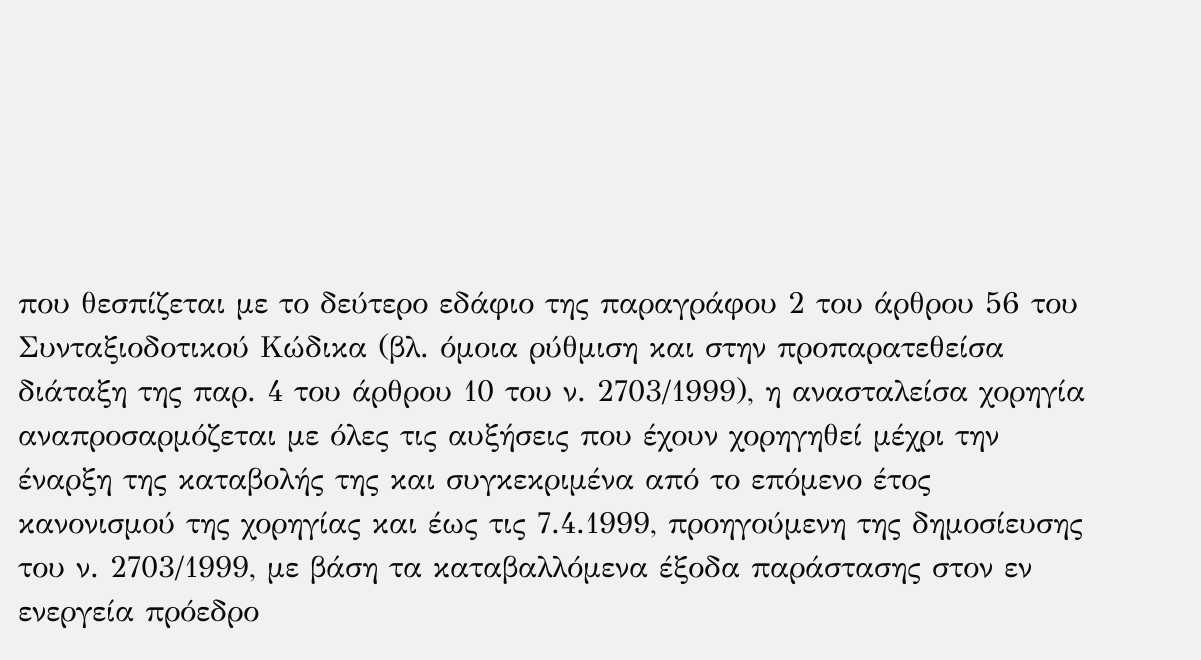που θεσπίζεται με το δεύτερο εδάφιο της παραγράφου 2 του άρθρου 56 του Συνταξιοδοτικού Κώδικα (βλ. όμοια ρύθμιση και στην προπαρατεθείσα διάταξη της παρ. 4 του άρθρου 10 του ν. 2703/1999), η ανασταλείσα χορηγία αναπροσαρμόζεται με όλες τις αυξήσεις που έχουν χορηγηθεί μέχρι την έναρξη της καταβολής της και συγκεκριμένα από το επόμενο έτος κανονισμού της χορηγίας και έως τις 7.4.1999, προηγούμενη της δημοσίευσης του ν. 2703/1999, με βάση τα καταβαλλόμενα έξοδα παράστασης στον εν ενεργεία πρόεδρο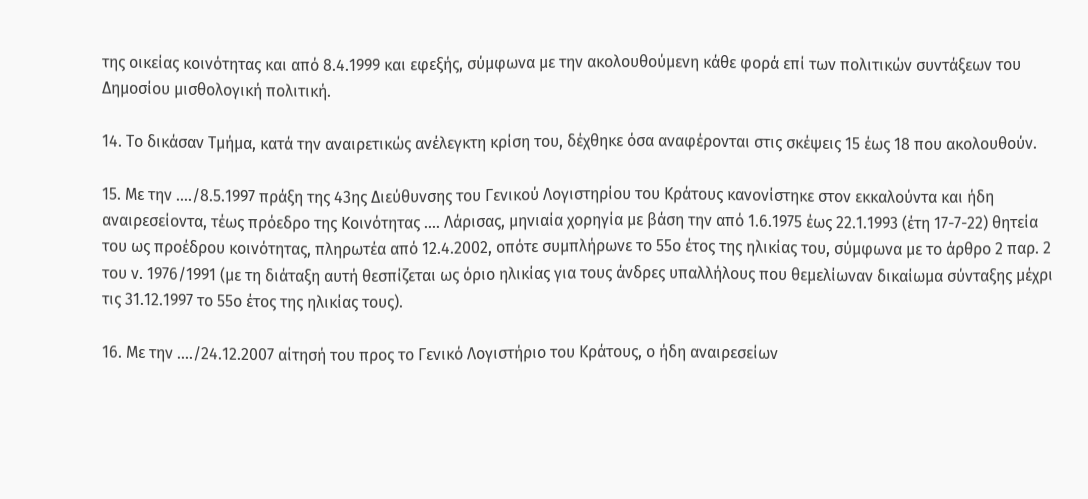της οικείας κοινότητας και από 8.4.1999 και εφεξής, σύμφωνα με την ακολουθούμενη κάθε φορά επί των πολιτικών συντάξεων του Δημοσίου μισθολογική πολιτική.

14. Το δικάσαν Τμήμα, κατά την αναιρετικώς ανέλεγκτη κρίση του, δέχθηκε όσα αναφέρονται στις σκέψεις 15 έως 18 που ακολουθούν.

15. Με την ..../8.5.1997 πράξη της 43ης Διεύθυνσης του Γενικού Λογιστηρίου του Κράτους κανονίστηκε στον εκκαλούντα και ήδη αναιρεσείοντα, τέως πρόεδρο της Κοινότητας .... Λάρισας, μηνιαία χορηγία με βάση την από 1.6.1975 έως 22.1.1993 (έτη 17-7-22) θητεία του ως προέδρου κοινότητας, πληρωτέα από 12.4.2002, οπότε συμπλήρωνε το 55ο έτος της ηλικίας του, σύμφωνα με το άρθρο 2 παρ. 2 του ν. 1976/1991 (με τη διάταξη αυτή θεσπίζεται ως όριο ηλικίας για τους άνδρες υπαλλήλους που θεμελίωναν δικαίωμα σύνταξης μέχρι τις 31.12.1997 το 55ο έτος της ηλικίας τους).

16. Με την ..../24.12.2007 αίτησή του προς το Γενικό Λογιστήριο του Κράτους, ο ήδη αναιρεσείων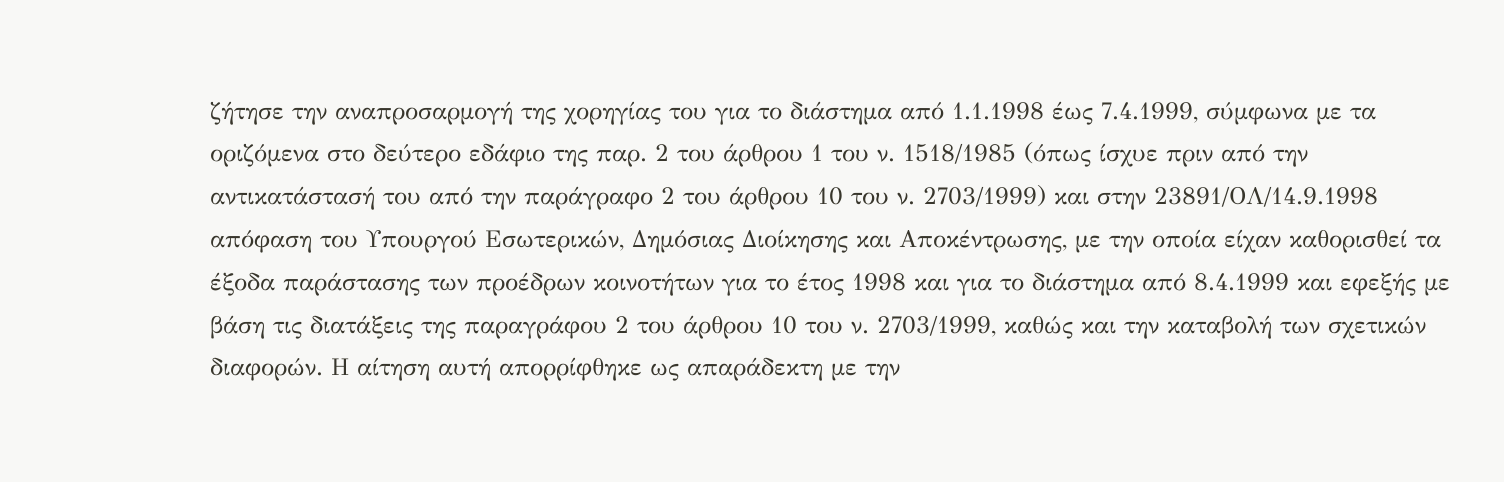ζήτησε την αναπροσαρμογή της χορηγίας του για το διάστημα από 1.1.1998 έως 7.4.1999, σύμφωνα με τα οριζόμενα στο δεύτερο εδάφιο της παρ. 2 του άρθρου 1 του ν. 1518/1985 (όπως ίσχυε πριν από την αντικατάστασή του από την παράγραφο 2 του άρθρου 10 του ν. 2703/1999) και στην 23891/ΟΛ/14.9.1998 απόφαση του Υπουργού Εσωτερικών, Δημόσιας Διοίκησης και Αποκέντρωσης, με την οποία είχαν καθορισθεί τα έξοδα παράστασης των προέδρων κοινοτήτων για το έτος 1998 και για το διάστημα από 8.4.1999 και εφεξής με βάση τις διατάξεις της παραγράφου 2 του άρθρου 10 του ν. 2703/1999, καθώς και την καταβολή των σχετικών διαφορών. Η αίτηση αυτή απορρίφθηκε ως απαράδεκτη με την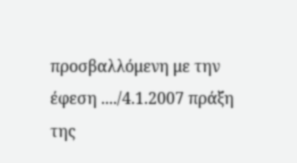προσβαλλόμενη με την έφεση ..../4.1.2007 πράξη της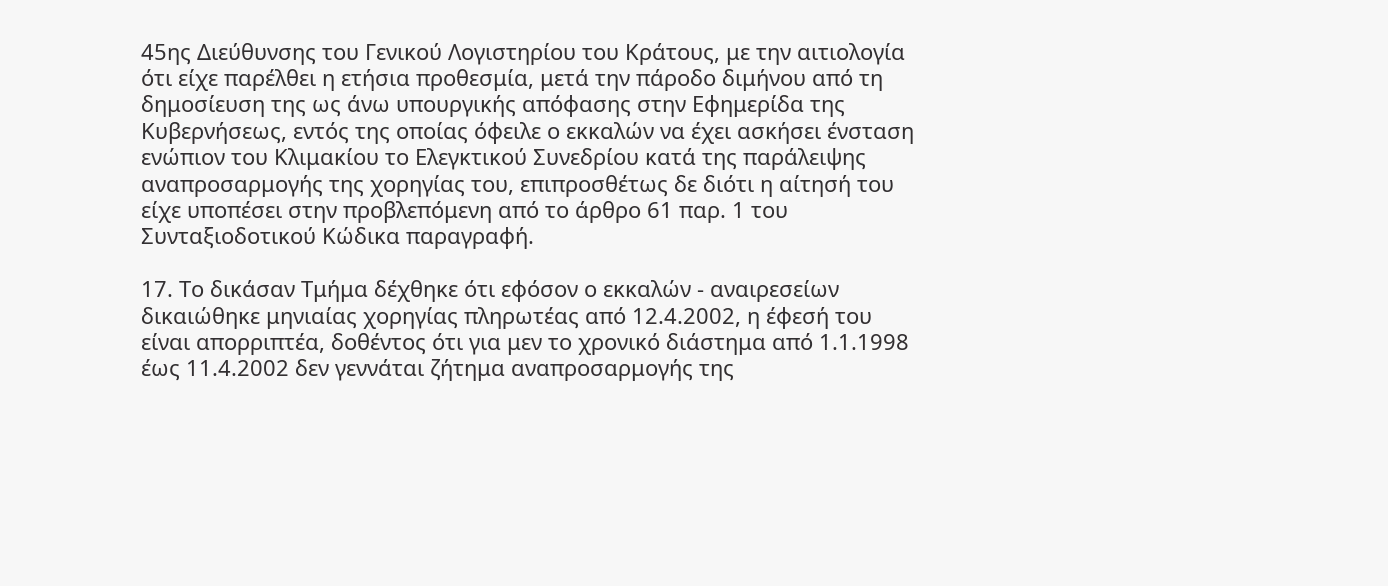45ης Διεύθυνσης του Γενικού Λογιστηρίου του Κράτους, με την αιτιολογία ότι είχε παρέλθει η ετήσια προθεσμία, μετά την πάροδο διμήνου από τη δημοσίευση της ως άνω υπουργικής απόφασης στην Εφημερίδα της Κυβερνήσεως, εντός της οποίας όφειλε ο εκκαλών να έχει ασκήσει ένσταση ενώπιον του Κλιμακίου το Ελεγκτικού Συνεδρίου κατά της παράλειψης αναπροσαρμογής της χορηγίας του, επιπροσθέτως δε διότι η αίτησή του είχε υποπέσει στην προβλεπόμενη από το άρθρο 61 παρ. 1 του Συνταξιοδοτικού Κώδικα παραγραφή.

17. Το δικάσαν Τμήμα δέχθηκε ότι εφόσον ο εκκαλών - αναιρεσείων δικαιώθηκε μηνιαίας χορηγίας πληρωτέας από 12.4.2002, η έφεσή του είναι απορριπτέα, δοθέντος ότι για μεν το χρονικό διάστημα από 1.1.1998 έως 11.4.2002 δεν γεννάται ζήτημα αναπροσαρμογής της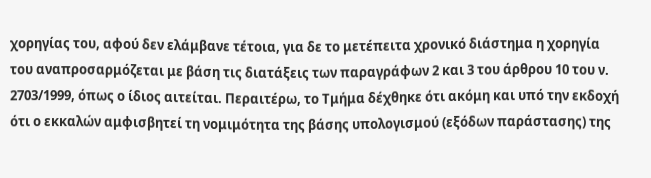χορηγίας του, αφού δεν ελάμβανε τέτοια, για δε το μετέπειτα χρονικό διάστημα η χορηγία του αναπροσαρμόζεται με βάση τις διατάξεις των παραγράφων 2 και 3 του άρθρου 10 του ν. 2703/1999, όπως ο ίδιος αιτείται. Περαιτέρω, το Τμήμα δέχθηκε ότι ακόμη και υπό την εκδοχή ότι ο εκκαλών αμφισβητεί τη νομιμότητα της βάσης υπολογισμού (εξόδων παράστασης) της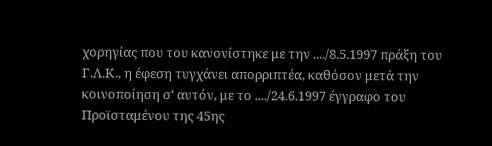χορηγίας που του κανονίστηκε με την ..../8.5.1997 πράξη του Γ.Λ.Κ., η έφεση τυγχάνει απορριπτέα, καθόσον μετά την κοινοποίηση σ’ αυτόν, με το ..../24.6.1997 έγγραφο του Προϊσταμένου της 45ης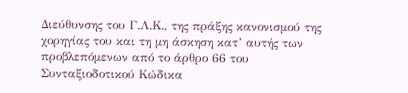Διεύθυνσης του Γ.Λ.Κ., της πράξης κανονισμού της χορηγίας του και τη μη άσκηση κατ’ αυτής των προβλεπόμενων από το άρθρο 66 του Συνταξιοδοτικού Κώδικα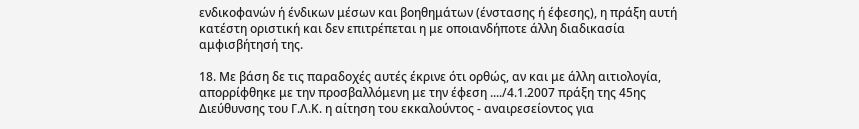ενδικοφανών ή ένδικων μέσων και βοηθημάτων (ένστασης ή έφεσης), η πράξη αυτή κατέστη οριστική και δεν επιτρέπεται η με οποιανδήποτε άλλη διαδικασία αμφισβήτησή της.

18. Με βάση δε τις παραδοχές αυτές έκρινε ότι ορθώς, αν και με άλλη αιτιολογία, απορρίφθηκε με την προσβαλλόμενη με την έφεση ..../4.1.2007 πράξη της 45ης Διεύθυνσης του Γ.Λ.Κ. η αίτηση του εκκαλούντος - αναιρεσείοντος για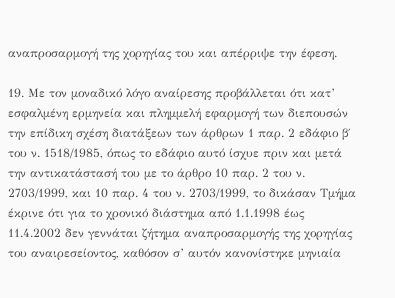αναπροσαρμογή της χορηγίας του και απέρριψε την έφεση.

19. Με τον μοναδικό λόγο αναίρεσης προβάλλεται ότι κατ’ εσφαλμένη ερμηνεία και πλημμελή εφαρμογή των διεπουσών την επίδικη σχέση διατάξεων των άρθρων 1 παρ. 2 εδάφιο β΄ του ν. 1518/1985, όπως το εδάφιο αυτό ίσχυε πριν και μετά την αντικατάστασή του με το άρθρο 10 παρ. 2 του ν. 2703/1999, και 10 παρ. 4 του ν. 2703/1999, το δικάσαν Τμήμα έκρινε ότι για το χρονικό διάστημα από 1.1.1998 έως 11.4.2002 δεν γεννάται ζήτημα αναπροσαρμογής της χορηγίας του αναιρεσείοντος, καθόσον σ’ αυτόν κανονίστηκε μηνιαία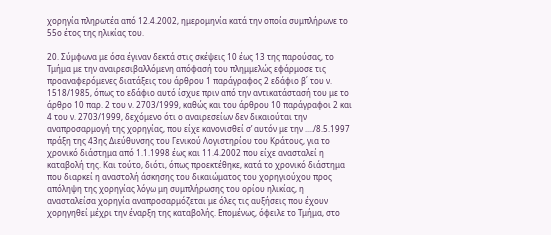χορηγία πληρωτέα από 12.4.2002, ημερομηνία κατά την οποία συμπλήρωνε το 55ο έτος της ηλικίας του.

20. Σύμφωνα με όσα έγιναν δεκτά στις σκέψεις 10 έως 13 της παρούσας, το Τμήμα με την αναιρεσιβαλλόμενη απόφασή του πλημμελώς εφάρμοσε τις προαναφερόμενες διατάξεις του άρθρου 1 παράγραφος 2 εδάφιο β΄ του ν. 1518/1985, όπως το εδάφιο αυτό ίσχυε πριν από την αντικατάστασή του με το άρθρο 10 παρ. 2 του ν. 2703/1999, καθώς και του άρθρου 10 παράγραφοι 2 και 4 του ν. 2703/1999, δεχόμενο ότι ο αναιρεσείων δεν δικαιούται την αναπροσαρμογή της χορηγίας, που είχε κανονισθεί σ’ αυτόν με την ..../8.5.1997 πράξη της 43ης Διεύθυνσης του Γενικού Λογιστηρίου του Κράτους, για το χρονικό διάστημα από 1.1.1998 έως και 11.4.2002 που είχε ανασταλεί η καταβολή της. Και τούτο, διότι, όπως προεκτέθηκε, κατά το χρονικό διάστημα που διαρκεί η αναστολή άσκησης του δικαιώματος του χορηγιούχου προς απόληψη της χορηγίας λόγω μη συμπλήρωσης του ορίου ηλικίας, η ανασταλείσα χορηγία αναπροσαρμόζεται με όλες τις αυξήσεις που έχουν χορηγηθεί μέχρι την έναρξη της καταβολής. Επομένως, όφειλε το Τμήμα, στο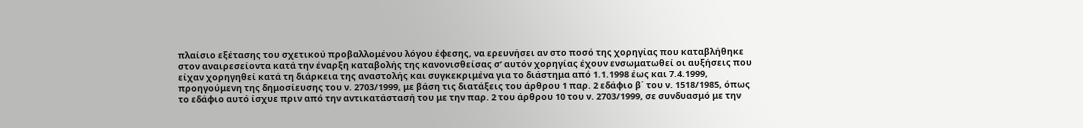πλαίσιο εξέτασης του σχετικού προβαλλομένου λόγου έφεσης, να ερευνήσει αν στο ποσό της χορηγίας που καταβλήθηκε στον αναιρεσείοντα κατά την έναρξη καταβολής της κανονισθείσας σ’ αυτόν χορηγίας έχουν ενσωματωθεί οι αυξήσεις που είχαν χορηγηθεί κατά τη διάρκεια της αναστολής και συγκεκριμένα για το διάστημα από 1.1.1998 έως και 7.4.1999, προηγούμενη της δημοσίευσης του ν. 2703/1999, με βάση τις διατάξεις του άρθρου 1 παρ. 2 εδάφιο β΄ του ν. 1518/1985, όπως το εδάφιο αυτό ίσχυε πριν από την αντικατάστασή του με την παρ. 2 του άρθρου 10 του ν. 2703/1999, σε συνδυασμό με την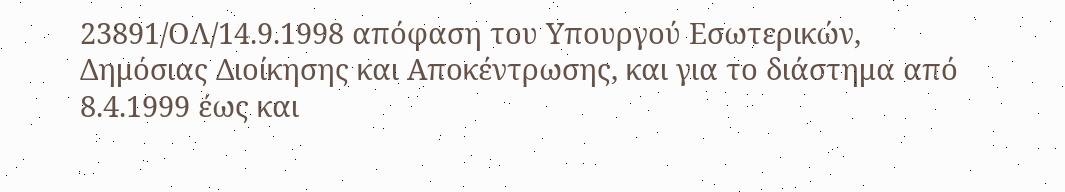23891/ΟΛ/14.9.1998 απόφαση του Υπουργού Εσωτερικών, Δημόσιας Διοίκησης και Αποκέντρωσης, και για το διάστημα από 8.4.1999 έως και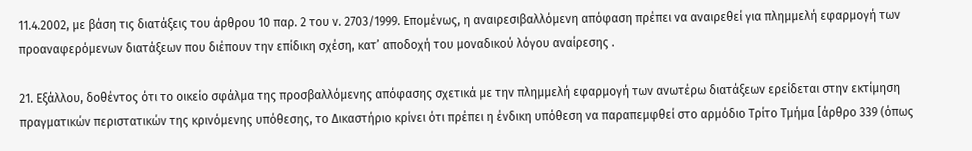11.4.2002, με βάση τις διατάξεις του άρθρου 10 παρ. 2 του ν. 2703/1999. Επομένως, η αναιρεσιβαλλόμενη απόφαση πρέπει να αναιρεθεί για πλημμελή εφαρμογή των προαναφερόμενων διατάξεων που διέπουν την επίδικη σχέση, κατ’ αποδοχή του μοναδικού λόγου αναίρεσης .

21. Εξάλλου, δοθέντος ότι το οικείο σφάλμα της προσβαλλόμενης απόφασης σχετικά με την πλημμελή εφαρμογή των ανωτέρω διατάξεων ερείδεται στην εκτίμηση πραγματικών περιστατικών της κρινόμενης υπόθεσης, το Δικαστήριο κρίνει ότι πρέπει η ένδικη υπόθεση να παραπεμφθεί στο αρμόδιο Τρίτο Τμήμα [άρθρο 339 (όπως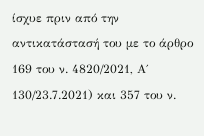ίσχυε πριν από την αντικατάστασή του με το άρθρο 169 του ν. 4820/2021, Α΄ 130/23.7.2021) και 357 του ν.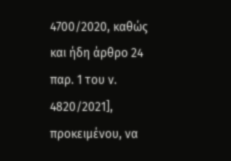4700/2020, καθώς και ήδη άρθρο 24 παρ. 1 του ν. 4820/2021], προκειμένου, να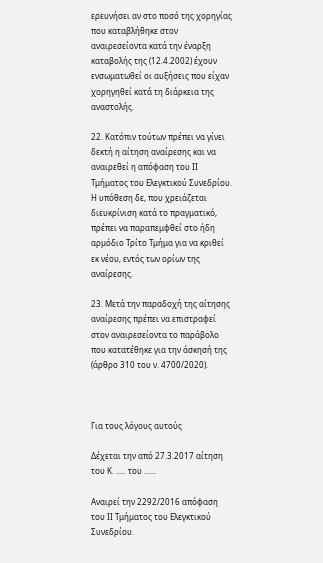ερευνήσει αν στο ποσό της χορηγίας που καταβλήθηκε στον αναιρεσείοντα κατά την έναρξη καταβολής της (12.4.2002) έχουν ενσωματωθεί οι αυξήσεις που είχαν χορηγηθεί κατά τη διάρκεια της αναστολής.

22. Κατόπιν τούτων πρέπει να γίνει δεκτή η αίτηση αναίρεσης και να αναιρεθεί η απόφαση του ΙΙ Τμήματος του Ελεγκτικού Συνεδρίου. Η υπόθεση δε, που χρειάζεται διευκρίνιση κατά το πραγματικό, πρέπει να παραπεμφθεί στο ήδη αρμόδιο Τρίτο Τμήμα για να κριθεί εκ νέου, εντός των ορίων της αναίρεσης.

23. Μετά την παραδοχή της αίτησης αναίρεσης πρέπει να επιστραφεί στον αναιρεσείοντα το παράβολο που κατατέθηκε για την άσκησή της (άρθρο 310 του ν. 4700/2020).



Για τους λόγους αυτούς

Δέχεται την από 27.3.2017 αίτηση του Κ. ..... του ......

Αναιρεί την 2292/2016 απόφαση του ΙΙ Τμήματος του Ελεγκτικού Συνεδρίου.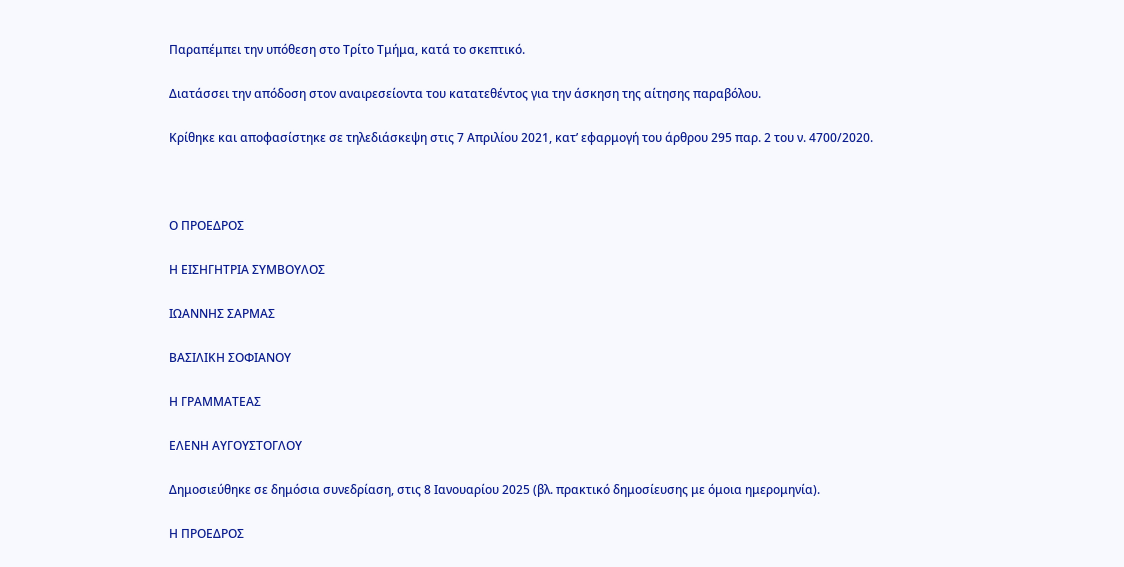Παραπέμπει την υπόθεση στο Τρίτο Τμήμα, κατά το σκεπτικό.

Διατάσσει την απόδοση στον αναιρεσείοντα του κατατεθέντος για την άσκηση της αίτησης παραβόλου.

Κρίθηκε και αποφασίστηκε σε τηλεδιάσκεψη στις 7 Απριλίου 2021, κατ’ εφαρμογή του άρθρου 295 παρ. 2 του ν. 4700/2020.



Ο ΠΡΟΕΔΡΟΣ

Η ΕΙΣΗΓΗΤΡΙΑ ΣΥΜΒΟΥΛΟΣ

ΙΩΑΝΝΗΣ ΣΑΡΜΑΣ

ΒΑΣΙΛΙΚΗ ΣΟΦΙΑΝΟΥ

Η ΓΡΑΜΜΑΤΕΑΣ

ΕΛΕΝΗ ΑΥΓΟΥΣΤΟΓΛΟΥ

Δημοσιεύθηκε σε δημόσια συνεδρίαση, στις 8 Ιανουαρίου 2025 (βλ. πρακτικό δημοσίευσης με όμοια ημερομηνία).

Η ΠΡΟΕΔΡΟΣ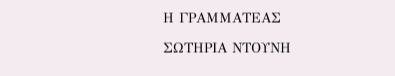Η ΓΡΑΜΜΑΤΕΑΣ

ΣΩΤΗΡΙΑ ΝΤΟΥΝΗ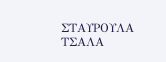ΣΤΑΥΡΟΥΛΑ ΤΣΑΛΑ